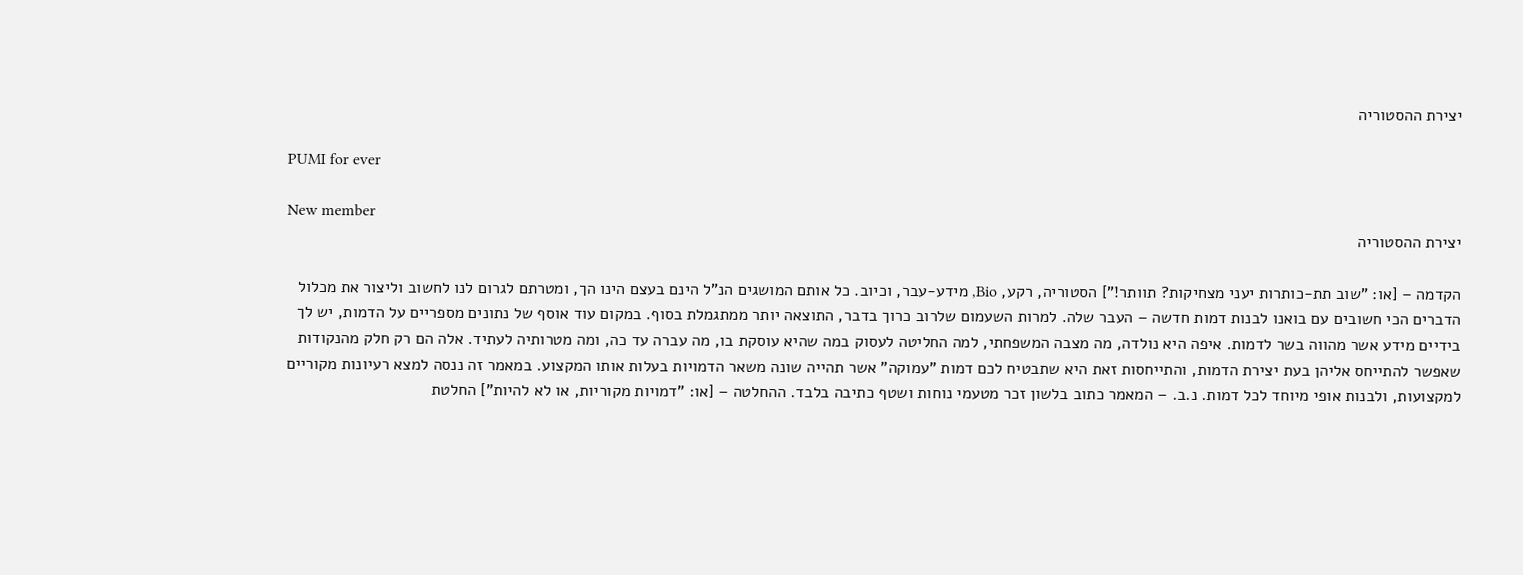יצירת ההסטוריה

PUMI for ever

New member
יצירת ההסטוריה

הקדמה – [או: "שוב תת-כותרות יעני מצחיקות? תוותר!"] הסטוריה, רקע, Bio, מידע-עבר, וכיוב. כל אותם המושגים הנ"ל הינם בעצם הינו הך, ומטרתם לגרום לנו לחשוב וליצור את מכלול הדברים הכי חשובים עם בואנו לבנות דמות חדשה – העבר שלה. למרות השעמום שלרוב כרוך בדבר, התוצאה יותר ממתגמלת בסוף. במקום עוד אוסף של נתונים מספריים על הדמות, יש לך בידיים מידע אשר מהווה בשר לדמות. איפה היא נולדה, מה מצבה המשפחתי, למה החליטה לעסוק במה שהיא עוסקת בו, מה עברה עד כה, ומה מטרותיה לעתיד. אלה הם רק חלק מהנקודות שאפשר להתייחס אליהן בעת יצירת הדמות, והתייחסות זאת היא שתבטיח לכם דמות "עמוקה" אשר תהייה שונה משאר הדמויות בעלות אותו המקצוע. במאמר זה ננסה למצא רעיונות מקוריים למקצועות, ולבנות אופי מיוחד לכל דמות. נ.ב. – המאמר כתוב בלשון זכר מטעמי נוחות ושטף כתיבה בלבד. ההחלטה – [או: "דמויות מקוריות, או לא להיות"] החלטת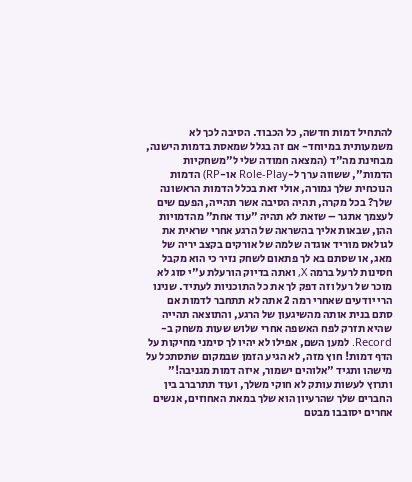להתחיל דמות חדשה, כל הכבוד. הסיבה לכך לא משמעותית במיוחד- אם זה בגלל שמאסת בדמות הישנה, מבחינת מה"ד (המצאה חמודה שלי ל"משחקיות הדמות", ששווה ערך ל-Role-Play או-RP) הדמות הנוכחית שלך גמורה, אולי זאת בכלל הדמות הראשונה שלך? בכל מקרה, תהיה הסיבה אשר תהייה, הפעם שים לעצמך אתגר – שזאת לא תהיה "עוד אחת" מהדמויות ההן, שבאות אליך בהשראה של הרגע אחרי שראית את לגולאס מוריד אוגדה שלמה של אורקים בקצב יריה של מאג, או שסתם בא לך פתאום לשחק נזיר כי הוא מקבל חסינות לרעל ברמה X, ואתה בדיוק הורעלת ע"י סוג לא מוכר של רעל וזה דפק לך את כל התוכניות לעתיד. שנינו הרי יודעים שאחרי רמה 2 אתה לא תתחבר לדמות אם סתם בנית אותה מהשיגעון של הרגע, והתוצאה תהייה שהיא תזרק לפח האשפה אחרי שלוש שעות משחק ב-Record. למען השם, אפילו לא יהיו לך סימני מחיקות על הדף דמות! חוץ מזה, לא הגיע הזמן שבמקום שתסתכל על מישהו ותגיד "אלוהים ישמור, איזה דמות מגניבה!" ותרוץ לעשות עותק לא חוקי משלך, ועוד תתרברב בין החברים שלך שהרעיון הוא שלך במאת האחוזים, אנשים אחרים יסובבו מבטם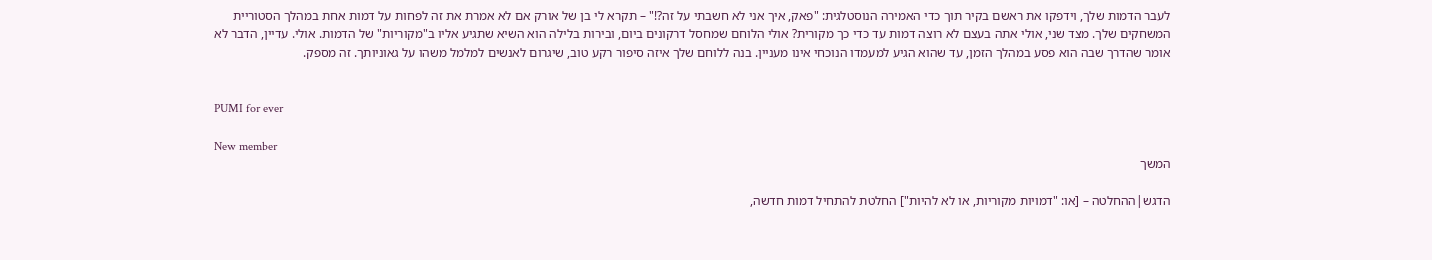לעבר הדמות שלך, וידפקו את ראשם בקיר תוך כדי האמירה הנוסטלגית: "פאק, איך אני לא חשבתי על זה?!" – תקרא לי בן של אורק אם לא אמרת את זה לפחות על דמות אחת במהלך הסטוריית המשחקים שלך. מצד שני, אולי אתה בעצם לא רוצה דמות עד כדי כך מקורית? אולי הלוחם שמחסל דרקונים ביום, ובירות בלילה הוא השיא שתגיע אליו ב"מקוריות" של הדמות. אולי. עדיין, הדבר לא אומר שהדרך שבה הוא פסע במהלך הזמן, עד שהוא הגיע למעמדו הנוכחי אינו מעניין. בנה ללוחם שלך איזה סיפור רקע טוב, שיגרום לאנשים למלמל משהו על גאוניותך. זה מספק.


PUMI for ever

New member
המשך

הדגש|ההחלטה – [או: "דמויות מקוריות, או לא להיות"] החלטת להתחיל דמות חדשה,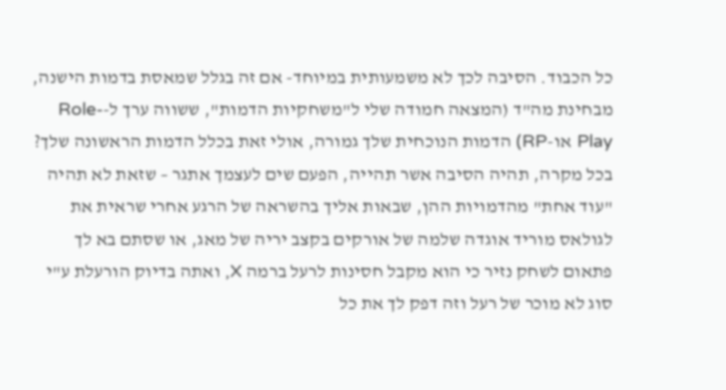כל הכבוד. הסיבה לכך לא משמעותית במיוחד- אם זה בגלל שמאסת בדמות הישנה, מבחינת מה"ד (המצאה חמודה שלי ל"משחקיות הדמות", ששווה ערך ל-Role-Play או-RP) הדמות הנוכחית שלך גמורה, אולי זאת בכלל הדמות הראשונה שלך? בכל מקרה, תהיה הסיבה אשר תהייה, הפעם שים לעצמך אתגר – שזאת לא תהיה "עוד אחת" מהדמויות ההן, שבאות אליך בהשראה של הרגע אחרי שראית את לגולאס מוריד אוגדה שלמה של אורקים בקצב יריה של מאג, או שסתם בא לך פתאום לשחק נזיר כי הוא מקבל חסינות לרעל ברמה X, ואתה בדיוק הורעלת ע"י סוג לא מוכר של רעל וזה דפק לך את כל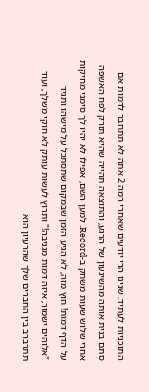התוכניות לעתיד. שנינו הרי יודעים שאחרי רמה 2 אתה לא תתחבר לדמות אם סתם בנית אותה מהשיגעון של הרגע, והתוצאה תהייה שהיא תזרק לפח האשפה אחרי שלוש שעות משחק ב-Record. למען השם, אפילו לא יהיו לך סימני מחיקות על הדף דמות! חוץ מזה, לא הגיע הזמן שבמקום שתסתכל על מישהו ותגיד "אלוהים ישמור, איזה דמות מגניבה!" ותרוץ לעשות עותק לא חוקי משלך, ועוד תתרברב בין החברים שלך שהרעיון הוא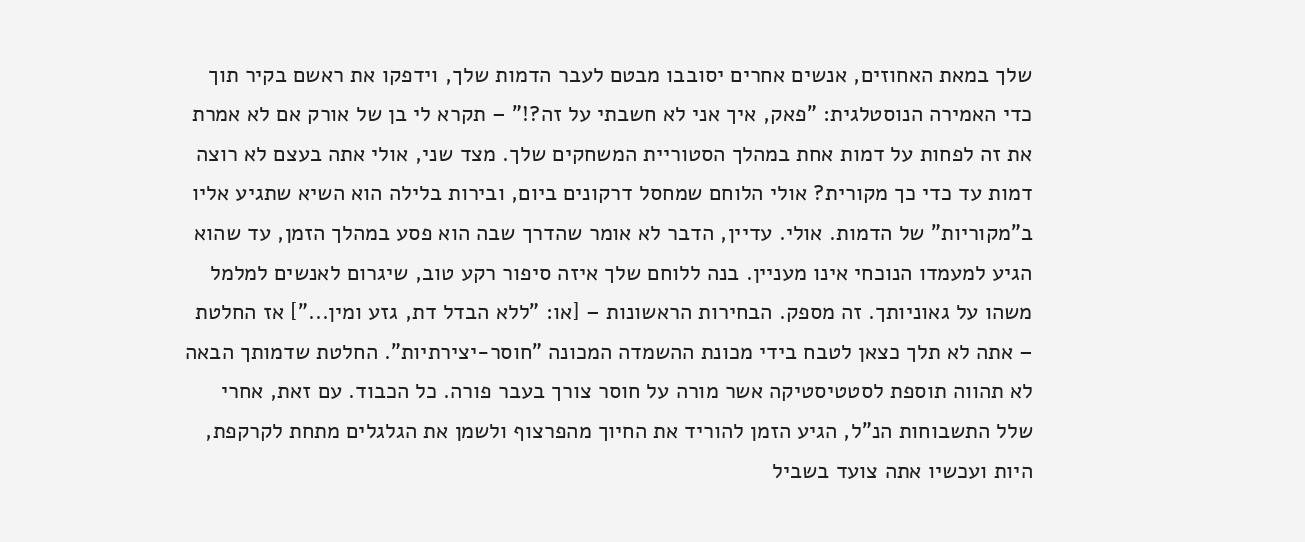שלך במאת האחוזים, אנשים אחרים יסובבו מבטם לעבר הדמות שלך, וידפקו את ראשם בקיר תוך כדי האמירה הנוסטלגית: "פאק, איך אני לא חשבתי על זה?!" – תקרא לי בן של אורק אם לא אמרת את זה לפחות על דמות אחת במהלך הסטוריית המשחקים שלך. מצד שני, אולי אתה בעצם לא רוצה דמות עד כדי כך מקורית? אולי הלוחם שמחסל דרקונים ביום, ובירות בלילה הוא השיא שתגיע אליו ב"מקוריות" של הדמות. אולי. עדיין, הדבר לא אומר שהדרך שבה הוא פסע במהלך הזמן, עד שהוא הגיע למעמדו הנוכחי אינו מעניין. בנה ללוחם שלך איזה סיפור רקע טוב, שיגרום לאנשים למלמל משהו על גאוניותך. זה מספק. הבחירות הראשונות – [או: "ללא הבדל דת, גזע ומין..."] אז החלטת – אתה לא תלך כצאן לטבח בידי מכונת ההשמדה המכונה "חוסר-יצירתיות". החלטת שדמותך הבאה לא תהווה תוספת לסטטיסטיקה אשר מורה על חוסר צורך בעבר פורה. כל הכבוד. עם זאת, אחרי שלל התשבוחות הנ"ל, הגיע הזמן להוריד את החיוך מהפרצוף ולשמן את הגלגלים מתחת לקרקפת, היות ועכשיו אתה צועד בשביל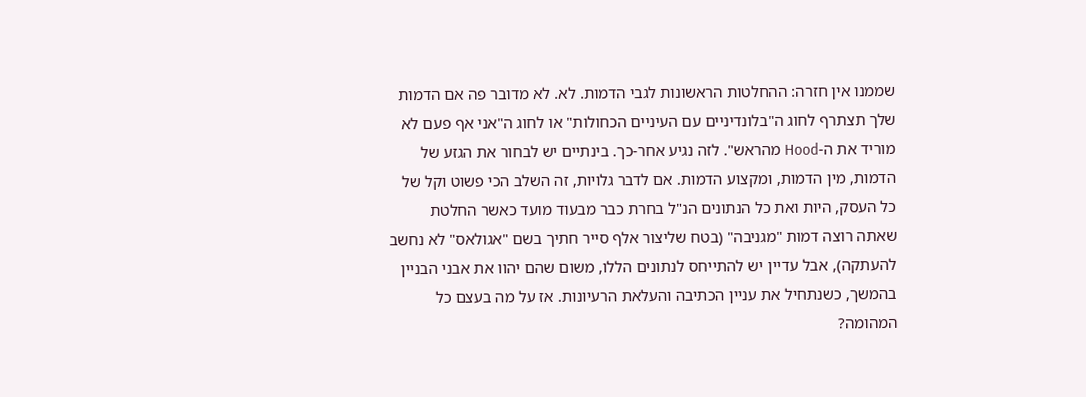שממנו אין חזרה: ההחלטות הראשונות לגבי הדמות. לא. לא מדובר פה אם הדמות שלך תצתרף לחוג ה"בלונדיניים עם העיניים הכחולות" או לחוג ה"אני אף פעם לא מוריד את ה-Hood מהראש". לזה נגיע אחר-כך. בינתיים יש לבחור את הגזע של הדמות, מין הדמות, ומקצוע הדמות. אם לדבר גלויות, זה השלב הכי פשוט וקל של כל העסק, היות ואת כל הנתונים הנ"ל בחרת כבר מבעוד מועד כאשר החלטת שאתה רוצה דמות "מגניבה" (בטח שליצור אלף סייר חתיך בשם "אגולאס" לא נחשב להעתקה), אבל עדיין יש להתייחס לנתונים הללו, משום שהם יהוו את אבני הבניין בהמשך, כשנתחיל את עניין הכתיבה והעלאת הרעיונות. אז על מה בעצם כל המהומה?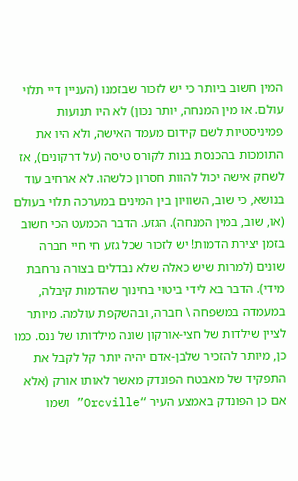המין חשוב ביותר כי יש לזכור שבזמנו (העניין דיי תלוי עולם. או מין המנחה, יותר נכון) לא היו תנועות פמיניסטיות לשם קידום מעמד האישה, ולא היו את התומכות בהכנסת בנות לקורס טיסה (על דרקונים), אז לשחק אישה יכול להוות חסרון כלשהו. לא ארחיב עוד בנושא, כי שוב, השוויון בין המינים במערכה תלוי בעולם (או, שוב, במין המנחה). הגזע. הדבר הכמעט הכי חשוב בזמן יצירת הדמות! יש לזכור שכל גזע חי חיי חברה שונים (למרות שיש כאלה שלא נבדלים בצורה נרחבת מידי). הדבר בא לידי ביטוי בחינוך שהדמות קיבלה, במעמדה במשפחה \ חברה, ובהשקפת עולמה. מיותר לציין שילדות של חצי-אורקון שונה מילדותו של ננס. כמו כן, מיותר להזכיר שלבן-אדם יהיה יותר קל לקבל את התפקיד של מאבטח הפונדק מאשר לאותו אורק (אלא אם כן הפונדק באמצע העיר “Orcville” ושמו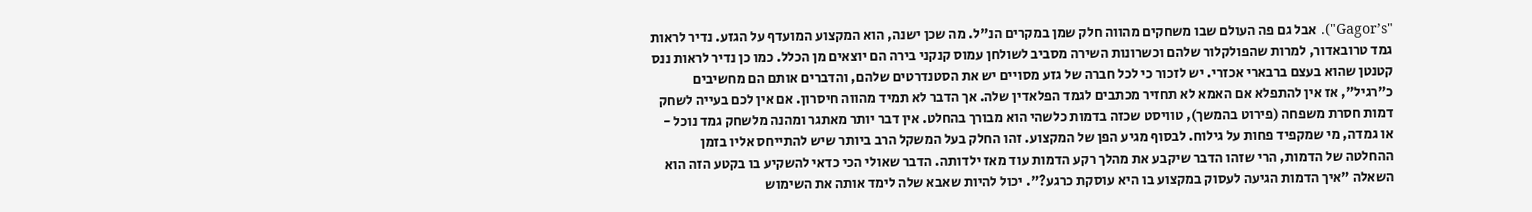"Gagor’s"). אבל גם פה העולם שבו משחקים מהווה חלק שמן במקרים הנ"ל. מה שכן ישנה, הוא המקצוע המועדף על הגזע. נדיר לראות גמד טרובאדור, למרות שהפולקלור שלהם וכשרונות השירה מסביב לשולחן עמוס קנקני בירה הם יוצאים מן הכלל. כמו כן נדיר לראות ננס קטנטן שהוא בעצם ברבארי אכזרי. יש לזכור כי לכל חברה של גזע מסויים יש את הסטנדרטים שלהם, והדברים אותם הם מחשיבים כ"רגיל", אז אין להתפלא אם האמא לא תחזיר מכתבים לגמד הפלאדין שלה. אך הדבר לא תמיד מהווה חיסרון. אם אין לכם בעייה לשחק דמות חסרת משפחה (פירוט בהמשך), טוויסט שכזה בדמות כלשהי הוא מבורך בהחלט. אין דבר יותר מאתגר ומהנה מלשחק גמד נוכל - או גמדה, מי שמקפיד פחות על גילוח. לבסוף מגיע הפן של המקצוע. זהו החלק בעל המשקל הרב ביותר שיש להתייחס אליו בזמן ההחלטה של הדמות, הרי שזהו הדבר שיקבע את מהלך רקע הדמות עוד מאז ילדותה. הדבר שאולי הכי כדאי להשקיע בו בקטע הזה הוא השאלה "איך הדמות הגיעה לעסוק במקצוע בו היא עוסקת כרגע?". יכול להיות שאבא שלה לימד אותה את השימוש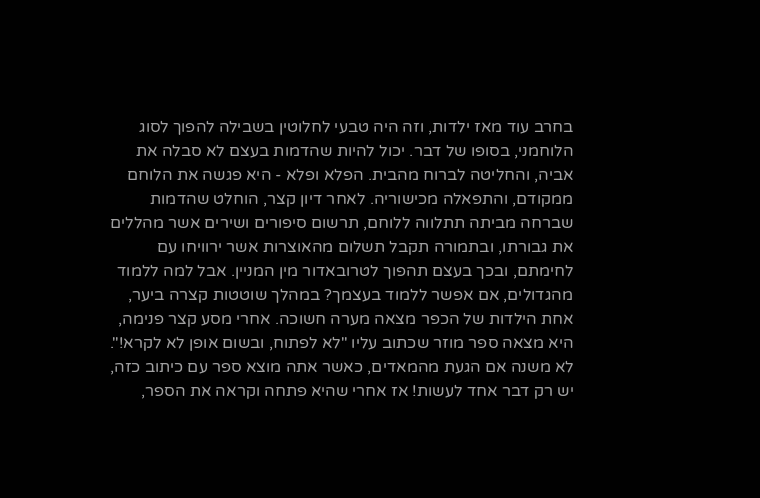בחרב עוד מאז ילדות, וזה היה טבעי לחלוטין בשבילה להפוך לסוג הלוחמני, בסופו של דבר. יכול להיות שהדמות בעצם לא סבלה את אביה, והחליטה לברוח מהבית. הפלא ופלא - היא פגשה את הלוחם ממקודם, והתפאלה מכישוריה. לאחר דיון קצר, הוחלט שהדמות שברחה מביתה תתלווה ללוחם, תרשום סיפורים ושירים אשר מהללים את גבורתו, ובתמורה תקבל תשלום מהאוצרות אשר ירוויחו עם לחימתם, ובכך בעצם תהפוך לטרובאדור מין המניין. אבל למה ללמוד מהגדולים, אם אפשר ללמוד בעצמך? במהלך שוטטות קצרה ביער, אחת הילדות של הכפר מצאה מערה חשוכה. אחרי מסע קצר פנימה, היא מצאה ספר מוזר שכתוב עליו "לא לפתוח, ובשום אופן לא לקרא!". לא משנה אם הגעת מהמאדים, כאשר אתה מוצא ספר עם כיתוב כזה, יש רק דבר אחד לעשות! אז אחרי שהיא פתחה וקראה את הספר,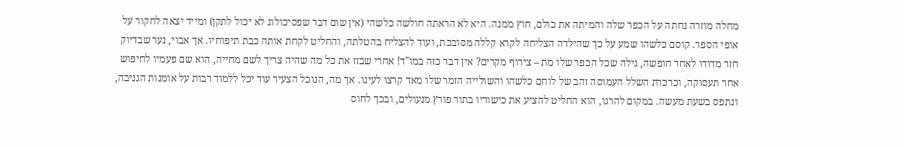מחלה מוזרה נחתה על הכפר שלה והמיתה את כולם, חוץ ממנה. היא לא הראתה חולשה כלשהי (אין שום דבר שפסיכולוג לא יכול לתקן) ומייד יצאה לחקור על אופי הספר. קוסם כלשהו שמע על כך שהילדה הצליחה לקרא קללה מסובכת, ועוד להצליח בהטלתה, והחליט לקחת אותה כבת תיפוחיו. אך אבוי, נער שבדיוק חזר מדודו לאחר חופשה, גילה שכל הכפר שלו מת – צירוף מקרים? אין דבר כזה במו"ד! אחרי שבזז את כל מה שהיה צריך לשם מחייה, הוא שם פעמיו לחיפוש אחר תעסוקה, וכרכרת השלל העמוסה זהב של לוחם כלשהו והשולייה הזמר שלו מאד קרצו לעינו. אך מה, הנוכל הצעיר עוד יכל ללמוד רבות על אומנות הגניבה, ונתפס בשעת מעשה. במקום להרגו, הוא החליט להציע את כישוריו בתור פורץ מנעולים, ובכך לחוס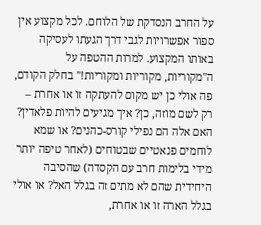על החרב הנסדקת של הלוחם. לכל מקצוע אין ספור אפשרויות לגבי דרך הגעתו לעסיקה באותו המקצוע. למרות ההטפה על ה"מקוריות, מקוריות ומקוריות!" בחלק הקודם, פה אולי כן יש מקום להעתקה זו או אחרת – רק לשם מוזה, כן? איך מגיעים להיות פלאדין? האם אלה הם נפילי קורס-כהנים? או שמא לוחמים פנאטיים שבטוחים (לאחר טיפה יותר מידי בלימות חרב עם הקסדה) שהסיבה היחידית שהם לא מתים זה בגלל האל? או אולי בגלל הארה זו או אחרת,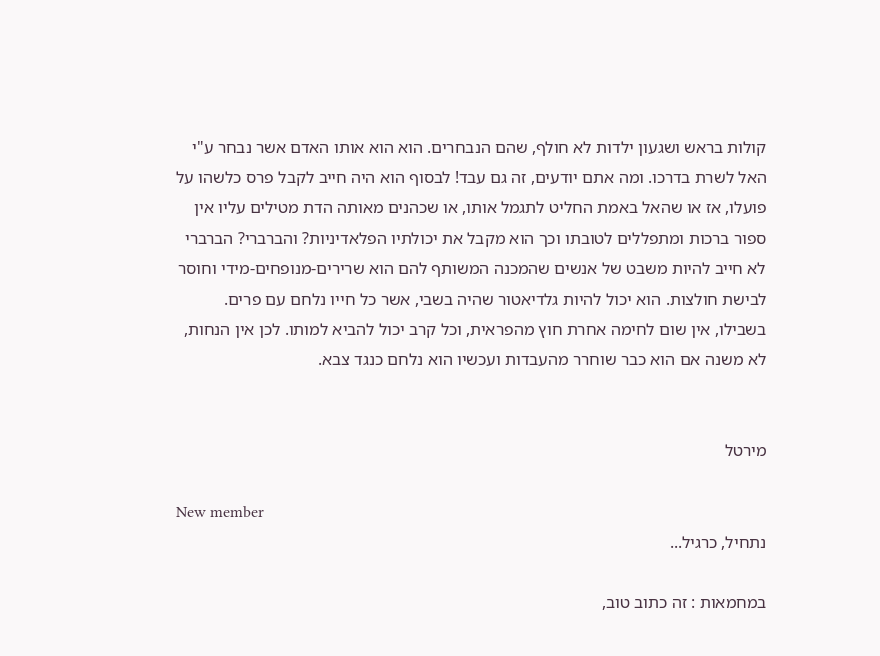קולות בראש ושגעון ילדות לא חולף, שהם הנבחרים. הוא הוא אותו האדם אשר נבחר ע"י האל לשרת בדרכו. ומה אתם יודעים, זה גם עבד! לבסוף הוא היה חייב לקבל פרס כלשהו על פועלו, אז או שהאל באמת החליט לתגמל אותו, או שכהנים מאותה הדת מטילים עליו אין ספור ברכות ומתפללים לטובתו וכך הוא מקבל את יכולתיו הפלאדיניות? והברברי? הברברי לא חייב להיות משבט של אנשים שהמכנה המשותף להם הוא שרירים-מנופחים-מידי וחוסר לבישת חולצות. הוא יכול להיות גלדיאטור שהיה בשבי, אשר כל חייו נלחם עם פרים. בשבילו, אין שום לחימה אחרת חוץ מהפראית, וכל קרב יכול להביא למותו. לכן אין הנחות, לא משנה אם הוא כבר שוחרר מהעבדות ועכשיו הוא נלחם כנגד צבא.


מירטל

New member
נתחיל, כרגיל...

במחמאות : זה כתוב טוב,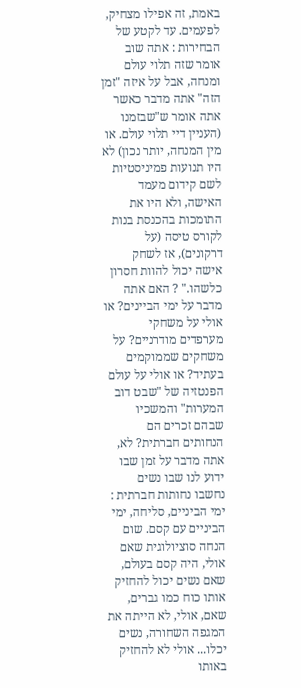באמת, זה אפילו מצחיק, לפעמים. עד לקטע של הבחירות : אתה שוב אומר שזה תלוי עולם ומנחה, אבל על איזה "זמן הזה" אתה מדבר כאשר אתה אומר ש"שבזמנו (העניין דיי תלוי עולם. או מין המנחה, יותר נכון) לא היו תנועות פמיניסטיות לשם קידום מעמד האישה, ולא היו את התומכות בהכנסת בנות לקורס טיסה (על דרקונים), אז לשחק אישה יכול להוות חסרון כלשהו." ? האם אתה מדבר על ימי הביינים? או אולי על משחקי מערפדים מודרניים? על משחקים שממוקמים בעתיד? או אולי על עולם הפנטזיה של "שבט דוב המערות" והמשכיו שבהם זכרים הם הנחותים חברתית? לא, אתה מדבר על זמן שבו ידוע לנו שבו נשים נחשבו נחותות חברתית : ימי הביניים, סליחה, ימי הביניים עם קסם. שום הנחה סוציולוגית שאם אולי, היה קסם בעולם, שאם נשים יכול להחזיק אותו כוח כמו גברים, שאם, אולי, לא הייתה את המגפה השחורה, נשים יכלו... אולי לא להחזיק באותו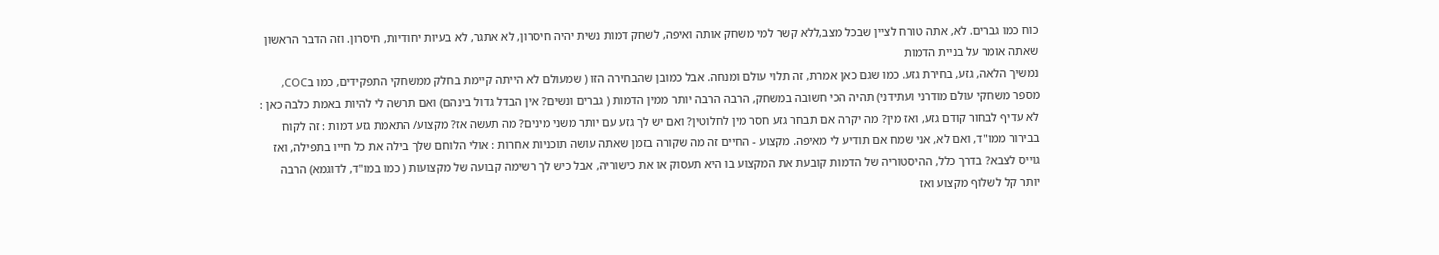כוח כמו גברים. לא, אתה טורח לציין שבכל מצב,ללא קשר למי משחק אותה ואיפה, לשחק דמות נשית יהיה חיסרון, לא אתגר, לא בעיות יחודיות, חיסרון. וזה הדבר הראשון שאתה אומר על בניית הדמות
נמשיך הלאה, גזע, בחירת גזע. כמו שגם כאן אמרת, זה תלוי עולם ומנחה. אבל כמובן שהבחירה הזו ( שמעולם לא הייתה קיימת בחלק ממשחקי התפקידים, כמו בCOC, מספר משחקי עולם מודרני ועתידני) תהיה הכי חשובה במשחק, הרבה הרבה יותר ממין הדמות ( גברים ונשים? אין הבדל גדול בינהם) ואם תרשה לי להיות באמת כלבה כאן : לא עדיף לבחור קודם גזע, ואז מין? מה יקרה אם תבחר גזע חסר מין לחלוטין? ואם יש לך גזע עם יותר משני מינים? מה תעשה אז? מקצוע/ התאמת גזע דמות : זה לקוח בבירור ממו"ד, ואם לא, אני שמח אם תודיע לי מאיפה. מקצוע - החיים זה מה שקורה בזמן שאתה עושה תוכניות אחרות : אולי הלוחם שלך בילה את כל חייו בתפילה, ואז גוייס לצבא? בדרך כלל, ההיסטוריה של הדמות קובעת את המקצוע בו היא תעסוק או את כישוריה, אבל כיש לך רשימה קבועה של מקצועות ( כמו במו"ד, לדוגמא) הרבה יותר קל לשלוף מקצוע ואז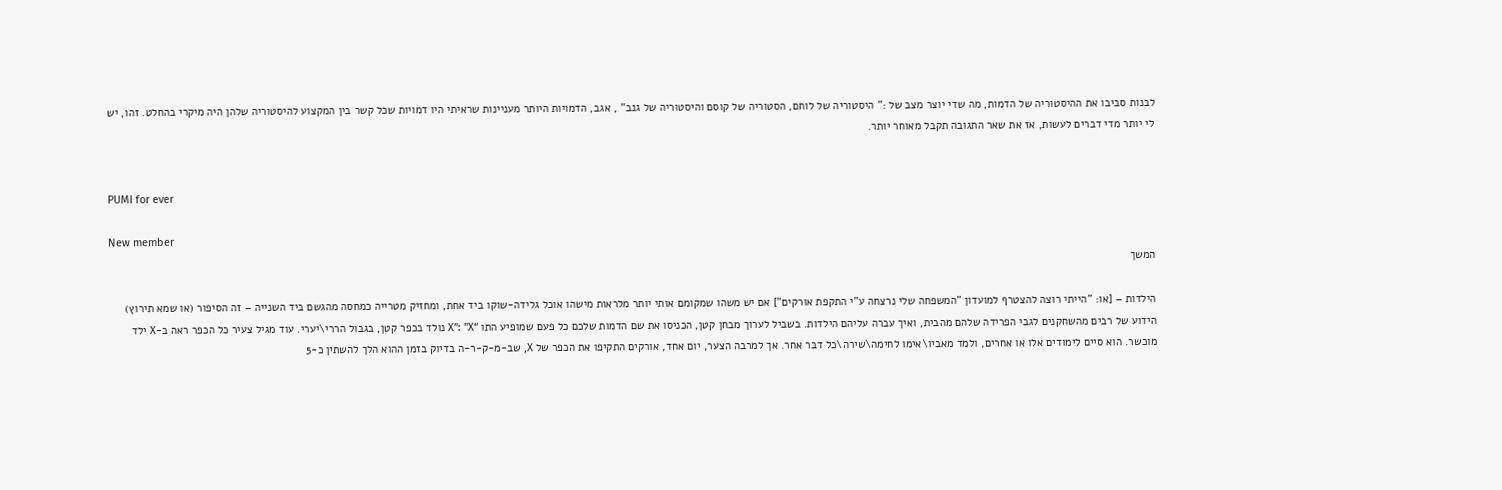לבנות סביבו את ההיסטוריה של הדמות, מה שדי יוצר מצב של :" היסטוריה של לוחם, הסטוריה של קוסם והיסטוריה של גנב" , אגב, הדמויות היותר מעניינות שראיתי היו דמויות שכל קשר בין המקצוע להיסטוריה שלהן היה מיקרי בהחלט. זהו, יש לי יותר מדי דברים לעשות, אז את שאר התגובה תקבל מאוחר יותר.


PUMI for ever

New member
המשך

הילדות – [או: "הייתי רוצה להצטרף למועדון "המשפחה שלי נרצחה ע"י התקפת אורקים"] אם יש משהו שמקומם אותי יותר מלראות מישהו אוכל גלידה-שוקו ביד אחת, ומחזיק מטרייה כמחסה מהגשם ביד השנייה – זה הסיפור (או שמא תירוץ) הידוע של רבים מהשחקנים לגבי הפרידה שלהם מהבית, ואיך עברה עליהם הילדות. בשביל לערוך מבחן קטן, הכניסו את שם הדמות שלכם כל פעם שמופיע התו “X”: "X נולד בכפר קטן, בגבול הררי\יערי. עוד מגיל צעיר כל הכפר ראה ב-X ילד מוכשר. הוא סיים לימודים אלו או אחרים, ולמד מאביו\אימו לחימה\שירה\כל דבר אחר. אך למרבה הצער, יום אחד, אורקים התקיפו את הכפר של X, שב-מ-ק-ר-ה בדיוק בזמן ההוא הלך להשתין כ-5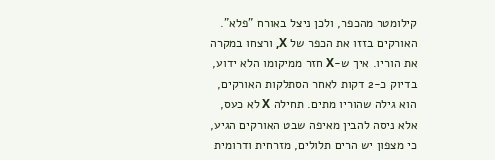קילומטר מהכפר, ולכן ניצל באורח "פלא". האורקים בזזו את הכפר של X, ורצחו במקרה את הוריו. איך ש-X חזר ממיקומו הלא ידוע, בדיוק כ-2 דקות לאחר הסתלקות האורקים, הוא גילה שהוריו מתים. תחילה X לא כעס, אלא ניסה להבין מאיפה שבט האורקים הגיע, כי מצפון יש הרים תלולים, מזרחית ודרומית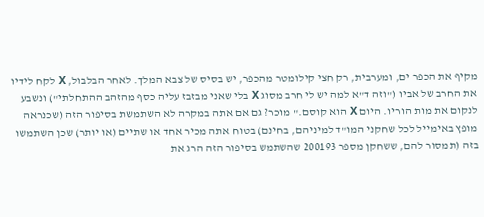מקיף את הכפר ים, ומערבית, רק חצי קילומטר מהכפר, יש בסיס של צבא המלך. לאחר הבלבול, X לקח לידיו את החרב של אביו ("וזה ד"א למה יש לי חרב מסוג X בלי שאני מבזבז עליה כסף מהזהב ההתחלתי") ונשבע לנקום את מות הוריו. היום X הוא קוסם." מוכר? גם אם אתה במקרה לא השתמשת בסיפור הזה (שכנראה מופץ באימייל לכל שחקני המו"ד למיניהם, בחינם) בטוח אתה מכיר אחד או שתיים (או יותר) שכן השתמשו בזה (תמסור להם, ששחקן מספר 200193 שהשתמש בסיפור הזה הרג את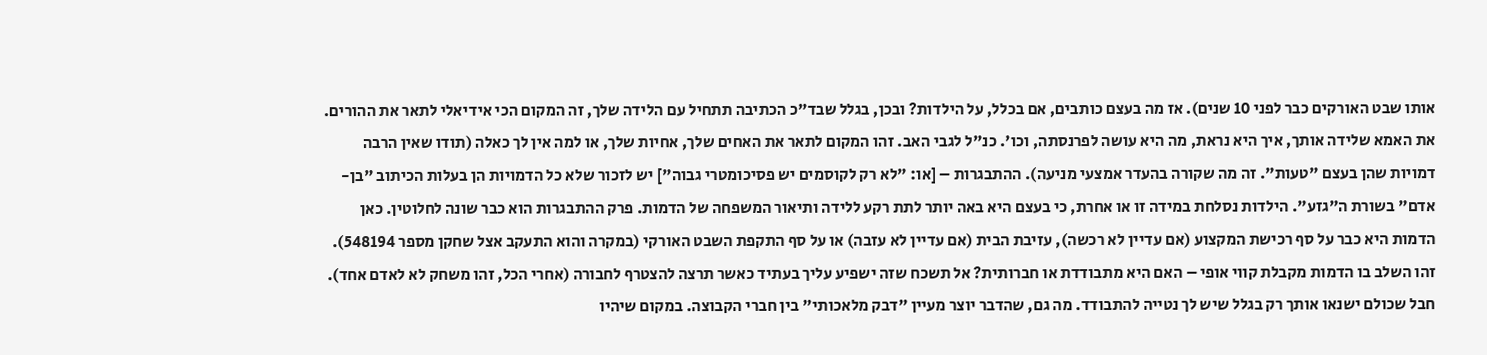אותו שבט האורקים כבר לפני 10 שנים). אז מה בעצם כותבים, אם בכלל, על הילדות? ובכן, בגלל שבד"כ הכתיבה תתחיל עם הלידה שלך, זה המקום הכי אידיאלי לתאר את ההורים. את האמא שלידה אותך, איך היא נראת, מה היא עושה לפרנסתה, וכו'. כנ"ל לגבי האב. זהו המקום לתאר את האחים שלך, אחיות שלך, או למה אין לך כאלה (תודו שאין הרבה דמויות שהן בעצם "טעות". זה מה שקורה בהעדר אמצעי מניעה). ההתבגרות – [או: "לא רק לקוסמים יש פסיכומטרי גבוה"] יש לזכור שלא כל הדמויות הן בעלות הכיתוב "בן-אדם" בשורת ה"גזע". הילדות נסלחת במידה זו או אחרת, כי בעצם היא באה יותר לתת רקע ללידה ותיאור המשפחה של הדמות. פרק ההתבגרות הוא כבר שונה לחלוטין. כאן הדמות היא כבר על סף רכישת המקצוע (אם עדיין לא רכשה), עזיבת הבית (אם עדיין לא עזבה) או על סף התקפת השבט האורקי (במקרה והוא התעקב אצל שחקן מספר 548194). זהו השלב בו הדמות מקבלת קווי אופי – האם היא מתבודדת או חברותית? אל תשכח שזה ישפיע עליך בעתיד כאשר תרצה להצטרף לחבורה (אחרי הכל, זהו משחק לא לאדם אחד). חבל שכולם ישנאו אותך רק בגלל שיש לך נטייה להתבודד. מה גם, שהדבר יוצר מעיין "דבק מלאכותי" בין חברי הקבוצה. במקום שיהיו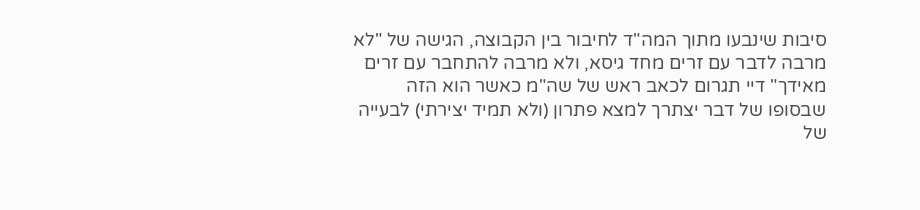סיבות שינבעו מתוך המה"ד לחיבור בין הקבוצה, הגישה של "לא מרבה לדבר עם זרים מחד גיסא, ולא מרבה להתחבר עם זרים מאידך" דיי תגרום לכאב ראש של שה"מ כאשר הוא הזה שבסופו של דבר יצתרך למצא פתרון (ולא תמיד יצירתי) לבעייה של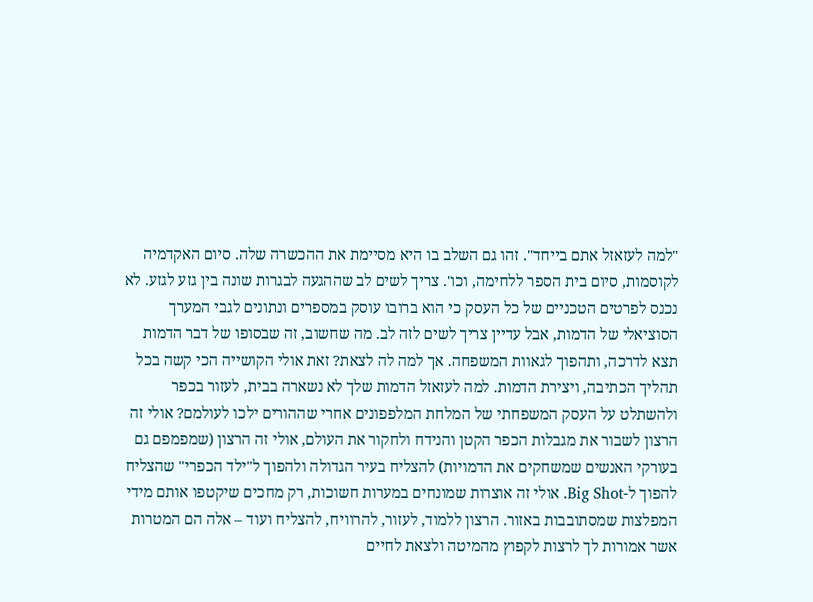"למה לעזאזל אתם בייחד". זהו גם השלב בו היא מסיימת את ההכשרה שלה. סיום האקדמיה לקוסמות, סיום בית הספר ללחימה, וכו'. צריך לשים לב שההגעה לבגרות שונה בין גזע לגזע. לא נכנס לפרטים הטכניים של כל העסק כי הוא ברובו עוסק במספרים ונתונים לגבי המערך הסוציאלי של הדמות, אבל עדיין צריך לשים לזה לב. מה שחשוב, זה שבסופו של דבר הדמות תצא לדרכה, ותהפוך לגאוות המשפחה. אך למה לה לצאת? זאת אולי הקושייה הכי קשה בכל תהליך הכתיבה, ויצירת הדמות. למה לעזאזל הדמות שלך לא נשארה בבית, לעזור בכפר ולהשתלט על העסק המשפחתי של המלחת המלפפונים אחרי שההורים ילכו לעולמם? אולי זה הרצון לשבור את מגבלות הכפר הקטן והנידח ולחקור את העולם, אולי זה הרצון (שמפמפם גם בעורקי האנשים שמשחקים את הדמויות) להצליח בעיר הגדולה ולהפוך ל"ילד הכפרי" שהצליח להפוך ל-Big Shot. אולי זה אוצרות שמונחים במערות חשוכות, רק מחכים שיקטפו אותם מידי המפלצות שמסתובבות באזור. הרצון ללמוד, לעזור, להרוויח, להצליח ועוד – אלה הם המטרות אשר אמורות לך לרצות לקפוץ מהמיטה ולצאת לחיים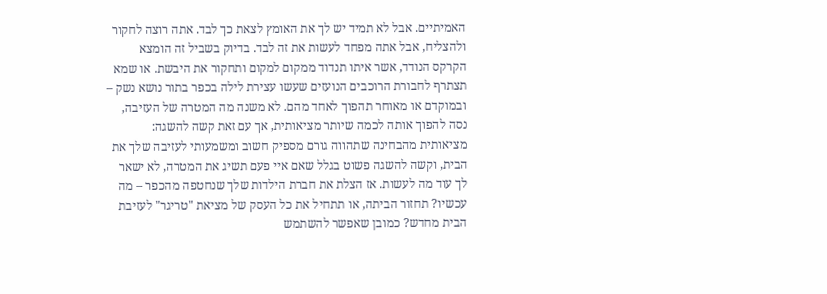האמיתיים. אבל לא תמיד יש לך את האומץ לצאת כך לבד. אתה רוצה לחקור ולהצליח, אבל אתה מפחד לעשות את זה לבד. בדיוק בשביל זה הומצא הקרקס הנודד, אשר איתו תנדוד ממקום למקום ותחקור את היבשת. או שמא תצתרף לחבורת הרוכבים הנועזים שעשו עצירת לילה בכפר בתור נושא נשק – ובמוקדם או מאוחר תהפוך לאחד מהם. לא משנה מה המטרה של העזיבה, נסה להפוך אותה לכמה שיותר מציאותית, אך עם זאת קשה להשגה: מציאותית מהבחינה שתהווה גורם מספיק חשוב ומשמעותי לעזיבה שלך את הבית, וקשה להשגה פשוט בגלל שאם איי פעם תשיג את המטרה, לא ישאר לך עוד מה לעשות. אז הצלת את חברת הילדות שלך שנחטפה מהכפר – מה עכשיו? תחזור הביתה, או תתחיל את כל העסק של מציאת "טריגר" לעזיבת הבית מחדש? כמובן שאפשר להשתמש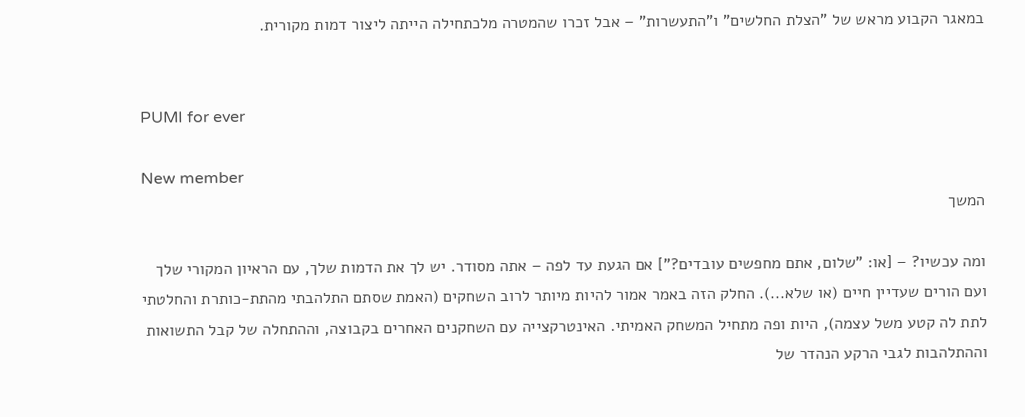במאגר הקבוע מראש של "הצלת החלשים" ו"התעשרות" – אבל זכרו שהמטרה מלכתחילה הייתה ליצור דמות מקורית.


PUMI for ever

New member
המשך

ומה עכשיו? – [או: "שלום, אתם מחפשים עובדים?"] אם הגעת עד לפה – אתה מסודר. יש לך את הדמות שלך, עם הראיון המקורי שלך ועם הורים שעדיין חיים (או שלא...). החלק הזה באמר אמור להיות מיותר לרוב השחקים (האמת שסתם התלהבתי מהתת-כותרת והחלטתי לתת לה קטע משל עצמה), היות ופה מתחיל המשחק האמיתי. האינטרקצייה עם השחקנים האחרים בקבוצה, וההתחלה של קבל התשואות וההתלהבות לגבי הרקע הנהדר של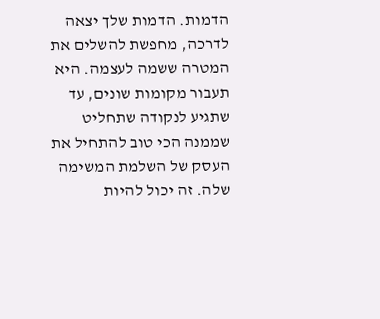הדמות. הדמות שלך יצאה לדרכה, מחפשת להשלים את המטרה ששמה לעצמה. היא תעבור מקומות שונים, עד שתגיע לנקודה שתחליט שממנה הכי טוב להתחיל את העסק של השלמת המשימה שלה. זה יכול להיות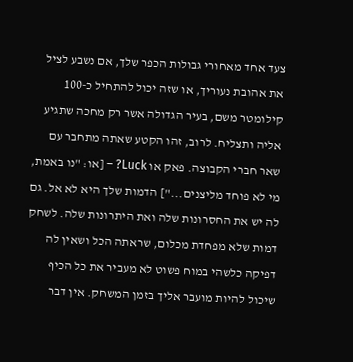צעד אחד מאחורי גבולות הכפר שלך, אם נשבע לציל את אהובת נעוריך, או שזה יכול להתחיל כ-100 קילומטר משם, בעיר הגדולה אשר רק מחכה שתגיע אליה ותצליח. לרוב, זהו הקטע שאתה מתחבר עם שאר חברי הקבוצה. פאק או Luck? – [או: "נו באמת, מי לא פוחד מליצנים..."] הדמות שלך היא לא אל. גם לה יש את החסרונות שלה ואת היתרונות שלה. לשחק דמות שלא מפחדת מכלום, שראתה הכל ושאין לה דפיקה כלשהי במוח פשוט לא מעביר את כל הכיף שיכול להיות מועבר אליך בזמן המשחק. אין דבר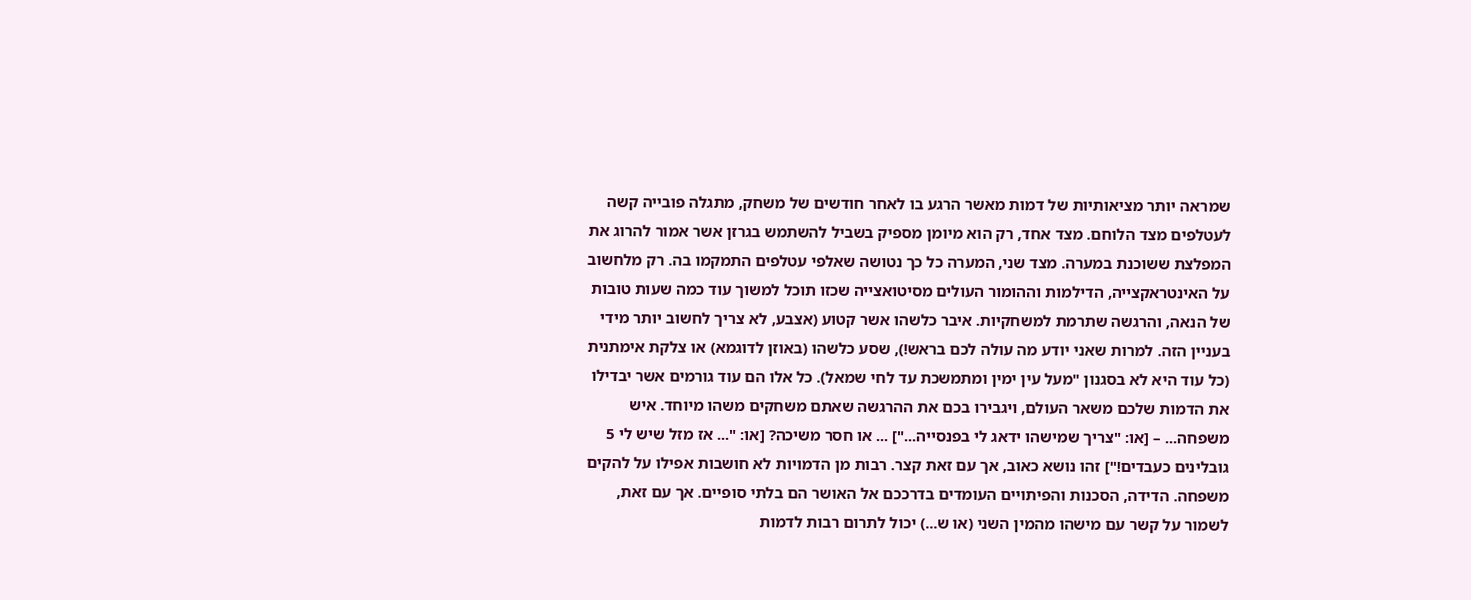שמראה יותר מציאותיות של דמות מאשר הרגע בו לאחר חודשים של משחק, מתגלה פובייה קשה לעטלפים מצד הלוחם. מצד אחד, רק הוא מיומן מספיק בשביל להשתמש בגרזן אשר אמור להרוג את המפלצת ששוכנת במערה. מצד שני, המערה כל כך נטושה שאלפי עטלפים התמקמו בה. רק מלחשוב על האינטראקצייה, הדילמות וההומור העולים מסיטואצייה שכזו תוכל למשוך עוד כמה שעות טובות של הנאה, והרגשה שתרמת למשחקיות. איבר כלשהו אשר קטוע (אצבע, לא צריך לחשוב יותר מידי בעניין הזה. למרות שאני יודע מה עולה לכם בראש!), שסע כלשהו (באוזן לדוגמא) או צלקת אימתנית (כל עוד היא לא בסגנון "מעל עין ימין ומתמשכת עד לחי שמאל). כל אלו הם עוד גורמים אשר יבדילו את הדמות שלכם משאר העולם, ויגבירו בכם את ההרגשה שאתם משחקים משהו מיוחד. איש משפחה... – [או: "צריך שמישהו ידאג לי בפנסייה..."] ... או חסר משיכה? [או: "... אז מזל שיש לי 5 גובלינים כעבדים!"] זהו נושא כאוב, אך עם זאת קצר. רבות מן הדמויות לא חושבות אפילו על להקים משפחה. הדידה, הסכנות והפיתויים העומדים בדרככם אל האושר הם בלתי סופיים. אך עם זאת, לשמור על קשר עם מישהו מהמין השני (או ש...) יכול לתרום רבות לדמות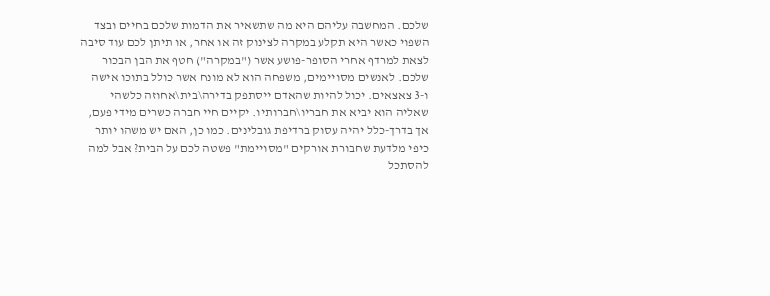שלכם. המחשבה עליהם היא מה שתשאיר את הדמות שלכם בחיים ובצד השפוי כאשר היא תקלע במקרה לצינוק זה או אחר, או תיתן לכם עוד סיבה לצאת למרדף אחרי הסופר-פושע אשר ("במקרה") חטף את הבן הבכור שלכם. לאנשים מסויימים, משפחה הוא לא מונח אשר כולל בתוכו אישה ו-3 צאצאים. יכול להיות שהאדם ייסתפק בדירה\בית\אחוזה כלשהי שאליה הוא יביא את חבריו\חברותיו. יקיים חיי חברה כשרים מידי פעם, אך בדרך-כלל יהיה עסוק ברדיפת גובלינים. כמו כן, האם יש משהו יותר כיפי מלדעת שחבורת אורקים "מסויימת" פשטה לכם על הבית? אבל למה להסתכל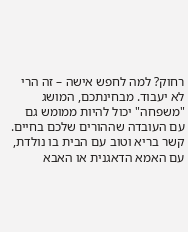רחוק? למה לחפש אישה – זה הרי לא יעבוד. מבחינתכם, המושג "משפחה" יכול להיות ממומש גם עם העובדה שההורים שלכם בחיים. קשר בריא וטוב עם הבית בו נולדת, עם האמא הדאגנית או האבא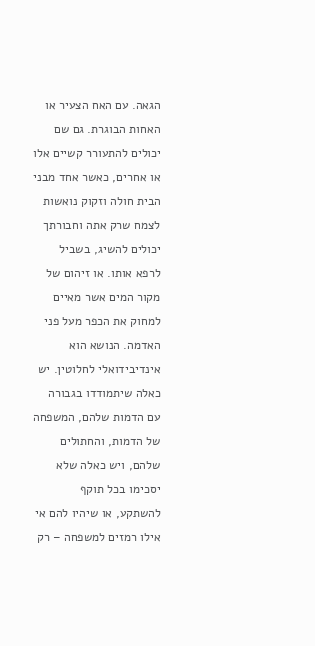הגאה. עם האח הצעיר או האחות הבוגרת. גם שם יכולים להתעורר קשיים אלו או אחרים, כאשר אחד מבני הבית חולה וזקוק נואשות לצמח שרק אתה וחבורתך יכולים להשיג, בשביל לרפא אותו. או זיהום של מקור המים אשר מאיים למחוק את הכפר מעל פני האדמה. הנושא הוא אינדיבידואלי לחלוטין. יש כאלה שיתמודדו בגבורה עם הדמות שלהם, המשפחה של הדמות, והחתולים שלהם, ויש כאלה שלא יסכימו בכל תוקף להשתקע, או שיהיו להם אי אילו רמזים למשפחה – רק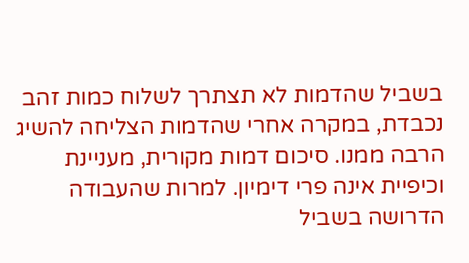בשביל שהדמות לא תצתרך לשלוח כמות זהב נכבדת, במקרה אחרי שהדמות הצליחה להשיג הרבה ממנו. סיכום דמות מקורית, מעניינת וכיפיית אינה פרי דימיון. למרות שהעבודה הדרושה בשביל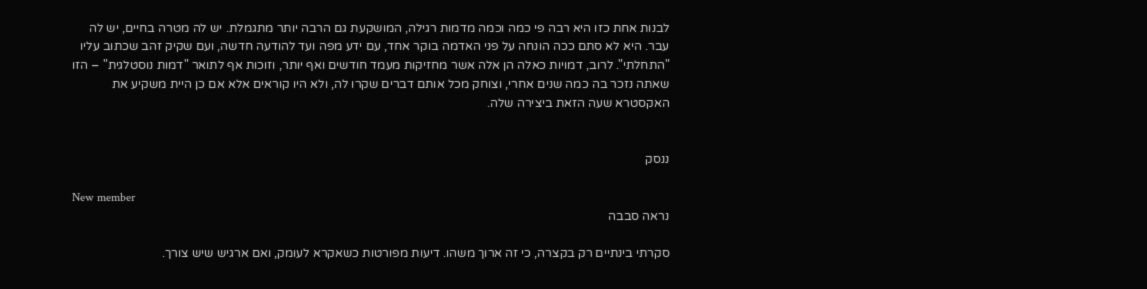לבנות אחת כזו היא רבה פי כמה וכמה מדמות רגילה, המושקעת גם הרבה יותר מתגמלת. יש לה מטרה בחיים, יש לה עבר. היא לא סתם ככה הונחה על פני האדמה בוקר אחד, עם ידע מפה ועד להודעה חדשה, ועם שקיק זהב שכתוב עליו "התחלתי". לרוב, דמויות כאלה הן אלה אשר מחזיקות מעמד חודשים ואף יותר, וזוכות אף לתואר "דמות נוסטלגית" – הזו שאתה נזכר בה כמה שנים אחרי, וצוחק מכל אותם דברים שקרו לה, ולא היו קוראים אלא אם כן היית משקיע את האקסטרא שעה הזאת ביצירה שלה.


ננסק

New member
נראה סבבה

סקרתי בינתיים רק בקצרה, כי זה ארוך משהו. דיעות מפורטות כשאקרא לעומק, ואם ארגיש שיש צורך.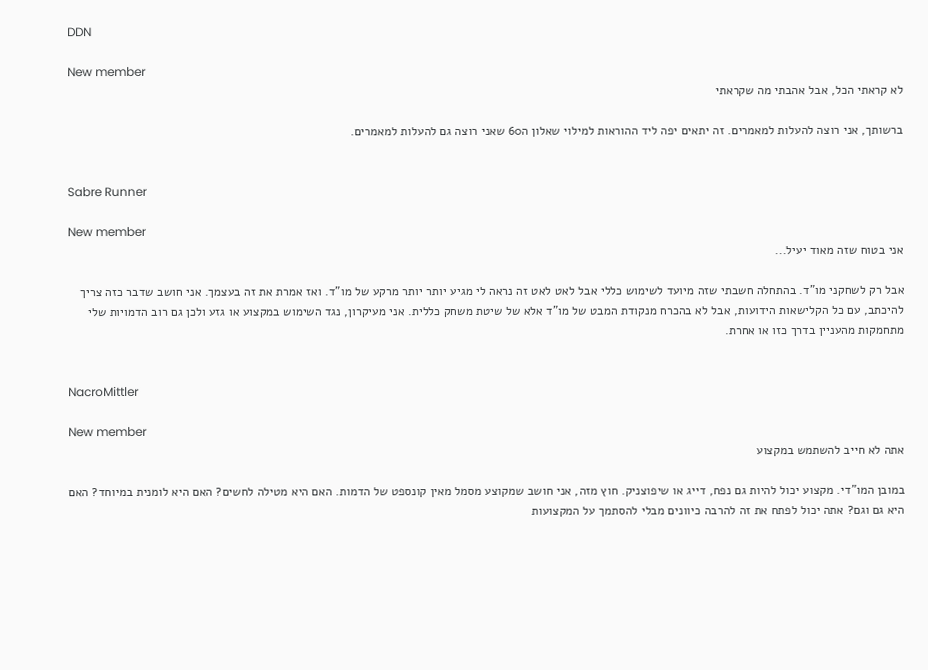DDN

New member
לא קראתי הכל, אבל אהבתי מה שקראתי

ברשותך, אני רוצה להעלות למאמרים. זה יתאים יפה ליד ההוראות למילוי שאלון ה60 שאני רוצה גם להעלות למאמרים.


Sabre Runner

New member
אני בטוח שזה מאוד יעיל...

אבל רק לשחקני מו"ד. בהתחלה חשבתי שזה מיועד לשימוש כללי אבל לאט לאט זה נראה לי מגיע יותר יותר מרקע של מו"ד. ואז אמרת את זה בעצמך. אני חושב שדבר כזה צריך להיכתב, עם כל הקלישאות הידועות, אבל לא בהכרח מנקודת המבט של מו"ד אלא של שיטת משחק כללית. אני מעיקרון, נגד השימוש במקצוע או גזע ולכן גם רוב הדמויות שלי מתחמקות מהעניין בדרך כזו או אחרת.


NacroMittler

New member
אתה לא חייב להשתמש במקצוע

במובן המו"די. מקצוע יכול להיות גם נפח, דייג או שיפוצניק. חוץ מזה, אני חושב שמקוצע מסמל מאין קונספט של הדמות. האם היא מטילה לחשים? האם היא לומנית במיוחד? האם היא גם וגם? אתה יכול לפתח את זה להרבה כיוונים מבלי להסתמך על המקצועות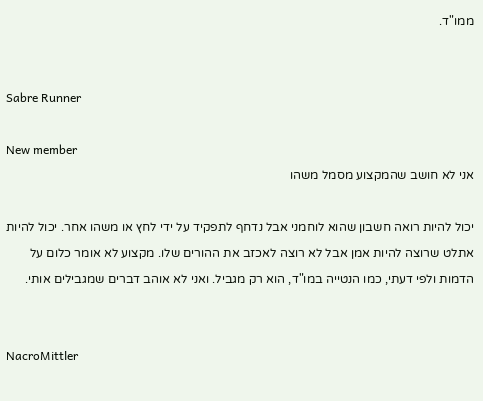ממו"ד.


Sabre Runner

New member
אני לא חושב שהמקצוע מסמל משהו

יכול להיות רואה חשבון שהוא לוחמני אבל נדחף לתפקיד על ידי לחץ או משהו אחר. יכול להיות אתלט שרוצה להיות אמן אבל לא רוצה לאכזב את ההורים שלו. מקצוע לא אומר כלום על הדמות ולפי דעתי, כמו הנטייה במו"ד, הוא רק מגביל. ואני לא אוהב דברים שמגבילים אותי.


NacroMittler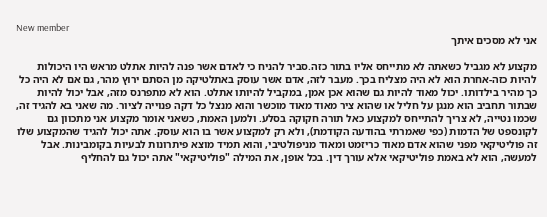New member
אני לא מסכים איתך

מקצוע לא מגביל כשאתה לא מתייחס אליו בתור כזה.סביר להניח כי לאדם אשר פנה להיות אתלט מראש היו היכולות להיות כזה-אחרת הוא לא היה מצליח בכך. מעבר לזה, אדם אשר עוסק באתלטיקה מן הסתם ירוץ מהר, גם אם לא היה כל כך מהיר בילדותו. יכול מאוד להיות גם שהוא אכן אמן, במקביל להיותו אתלט. הוא לא מתפרנס מזה, אבל יכול להיות שבתור תחביב הוא מנגן על חליל או שהוא ציר מאוד מאוד מוכשר והוא מנצל כל דקה פנוייה לציור. מה שאני בא להגיד זה, שכמו נטייה, לא צריך להתייחס למקצוע כאל תורה חקוקה בסלע. ולמען האמת, כשאני אומר מקצוע אני מתכוון גם לקונספט של הדמות (כפי שאמרתי בהודעה הקודמת), ולא רק למקצוע אשר בו הוא עוסק. אתה יכול להגיד שהמקצוע שלו זה פוליטיקאי מפני שהוא אדם מאוד כריזמט ומאוד מניפולטיבי, והוא תמיד מוצא פיתרונות לבעיות בקומבינות. אבל למעשה, הוא לא באמת פוליטיקאי אלא עורך דין. בכל אופן, את המילה "פוליטיקאי" אתה יכול גם להחליף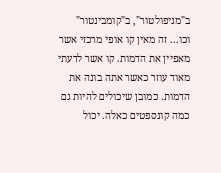ב"מניפולטור", ב"קומבינטור" וכו... זה מאין קו אופי מרכזי אשר מאפיין את הדמות. קו אשר לדעתי מאוד עוזר כאשר אתה בונה את הדמות. כמובן שיכולים להיות גם כמה קונספטים כאלה. יכול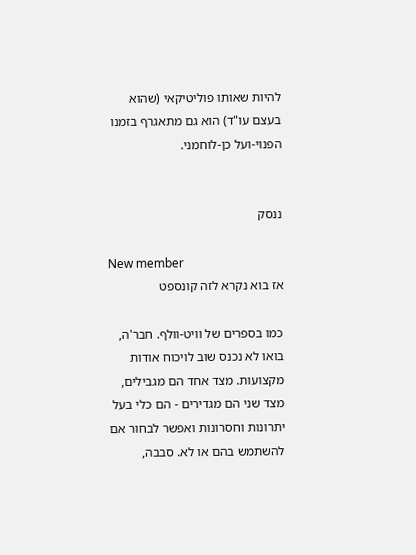להיות שאותו פוליטיקאי (שהוא בעצם עו"ד) הוא גם מתאגרף בזמנו הפנוי-ועל כן-לוחמני.


ננסק

New member
אז בוא נקרא לזה קונספט

כמו בספרים של וויט-וולף. חבר'ה, בואו לא נכנס שוב לויכוח אודות מקצועות. מצד אחד הם מגבילים, מצד שני הם מגדירים - הם כלי בעל יתרונות וחסרונות ואפשר לבחור אם להשתמש בהם או לא. סבבה,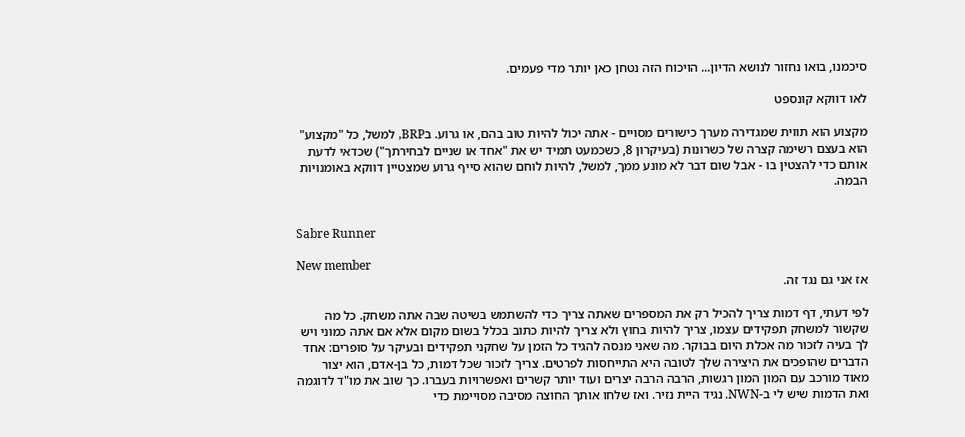סיכמנו, בואו נחזור לנושא הדיון... הויכוח הזה נטחן כאן יותר מדי פעמים.

לאו דווקא קונספט

מקצוע הוא תווית שמגדירה מערך כישורים מסויים - אתה יכול להיות טוב בהם, או גרוע. בBRP, למשל, כל "מקצוע" הוא בעצם רשימה קצרה של כשרונות (בעיקרון 8, כשכמעט תמיד יש את "אחד או שניים לבחירתך") שכדאי לדעת אותם כדי להצטין בו - אבל שום דבר לא מונע ממך, למשל, להיות לוחם שהוא סייף גרוע שמצטיין דווקא באומנויות הבמה.


Sabre Runner

New member
אז אני גם נגד זה.

לפי דעתי, דף דמות צריך להכיל רק את המספרים שאתה צריך כדי להשתמש בשיטה שבה אתה משחק. כל מה שקשור למשחק תפקידים עצמו, צריך להיות בחוץ ולא צריך להיות כתוב בכלל בשום מקום אלא אם אתה כמוני ויש לך בעיה לזכור מה אכלת היום בבוקר. מה שאני מנסה להגיד כל הזמן על שחקני תפקידים ובעיקר על סופרים: אחד הדברים שהופכים את היצירה שלך לטובה היא התייחסות לפרטים. צריך לזכור שכל דמות, כל בן-אדם, הוא יצור מאוד מורכב עם המון המון רגשות, הרבה הרבה יצרים ועוד יותר קשרים ואפשרויות בעברו. כך שוב את מו"ד לדוגמה ואת הדמות שיש לי ב-NWN. נגיד היית נזיר. ואז שלחו אותך החוצה מסיבה מסויימת כדי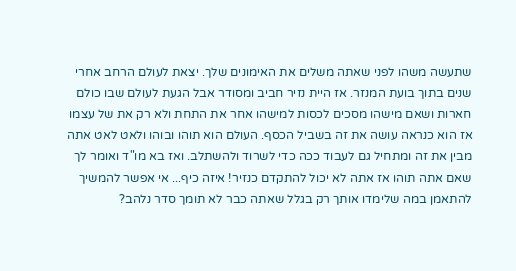שתעשה משהו לפני שאתה משלים את האימונים שלך. יצאת לעולם הרחב אחרי שנים בתוך בועת המנזר. אז היית נזיר חביב ומסודר אבל הגעת לעולם שבו כולם חארות ושאם מישהו מסכים לכסות למישהו אחר את התחת ולא רק את של עצמו אז הוא כנראה עושה את זה בשביל הכסף. העולם הוא תוהו ובוהו ולאט לאט אתה מבין את זה ומתחיל גם לעבוד ככה כדי לשרוד ולהשתלב. ואז בא מו"ד ואומר לך שאם אתה תוהו אז אתה לא יכול להתקדם כנזיר! איזה כיף... אי אפשר להמשיך להתאמן במה שלימדו אותך רק בגלל שאתה כבר לא תומך סדר נלהב?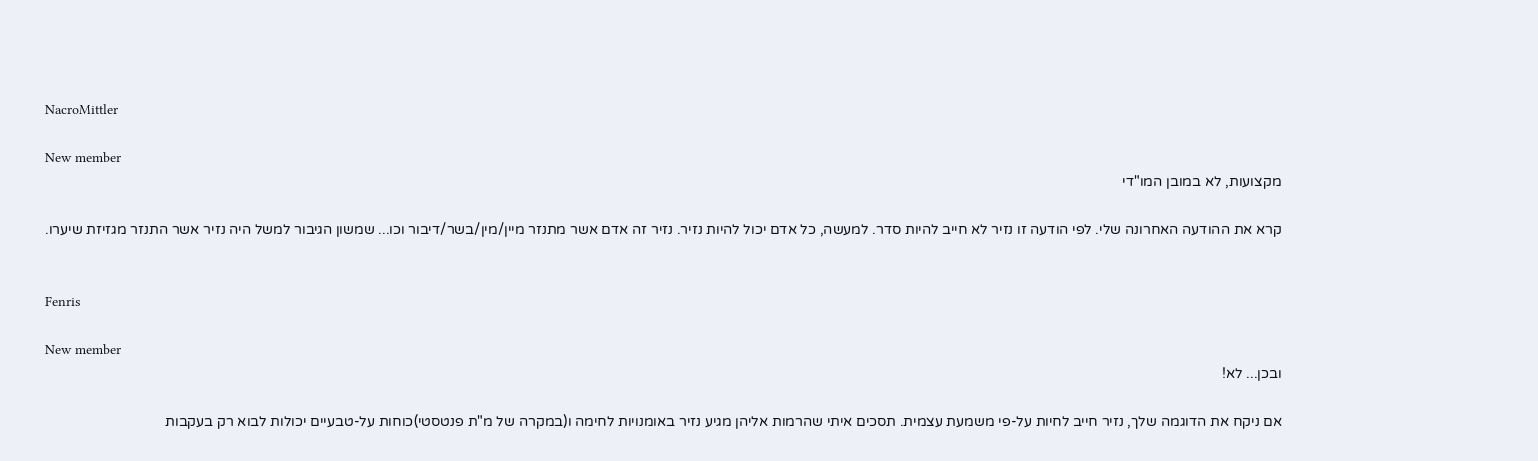NacroMittler

New member
מקצועות, לא במובן המו"די

קרא את ההודעה האחרונה שלי. לפי הודעה זו נזיר לא חייב להיות סדר. למעשה, כל אדם יכול להיות נזיר. נזיר זה אדם אשר מתנזר מיין/מין/בשר/דיבור וכו... שמשון הגיבור למשל היה נזיר אשר התנזר מגזיזת שיערו.


Fenris

New member
ובכן... לא!

אם ניקח את הדוגמה שלך, נזיר חייב לחיות על-פי משמעת עצמית. תסכים איתי שהרמות אליהן מגיע נזיר באומנויות לחימה ו(במקרה של מ"ת פנטסטי)כוחות על-טבעיים יכולות לבוא רק בעקבות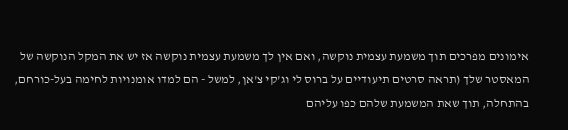אימונים מפרכים תוך משמעת עצמית נוקשה, ואם אין לך משמעת עצמית נוקשה אז יש את המקל הנוקשה של המאסטר שלך (תראה סרטים תיעודיים על ברוס לי וג'קי צ'אן, למשל - הם למדו אומנויות לחימה בעל-כורחם, בהתחלה, תוך שאת המשמעת שלהם כפו עליהם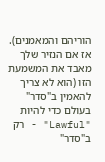הוריהם והמאמנים). אז אם הנזיר שלך מאבד את המשמעת הזו (הוא לא צריך להאמין ב"סדר" בעולם כדי להיות "Lawful" - רק ב"סדר"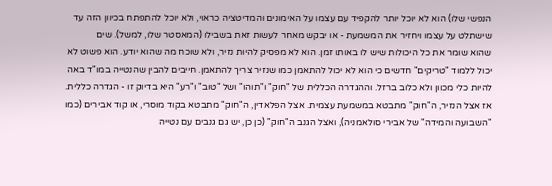הנפשי שלו) הוא לא יוכל יותר להקפיד עם עצמו על האימונים והמדיטציה כראוי, ולא יוכל להתפתח בכיוון הזה עד שישתלט על עצמו ויחזיר את המשמעת - או יבקש מאחר לעשות זאת בשבילו (המאסטר שלו, למשל). שים
שהוא שומר את כל היכולות שיש לו באותו זמן. הוא לא מפסיק להיות נזיר, ולא שוכח מה שהוא יודע. הוא פשוט לא יכול ללמוד "טריקים" חדשים כי הוא לא יכול להתאמן כמו שנזיר צריך להתאמן. חייבים להבין שהנטייה במו"ד באה להיות כלי מכוון ולא כלוב ברזל. וההגדרה הכללית של "חוק" ו"תוהו" ושל "טוב" ו"רע" היא בדיוק זו - הגדרה כללית. אז אצל הנזיר, ה"חוק" מתבטא במשמעת עצמית. אצל הפלאדין, ה"חוק" מתבטא בקוד מוסרי, או קוד אבירים (כמו "השבועה והמידה" של אבירי סולאמניה), ואצל הגנב ה"חוק" (כן כן, יש גם גנבים עם נטייה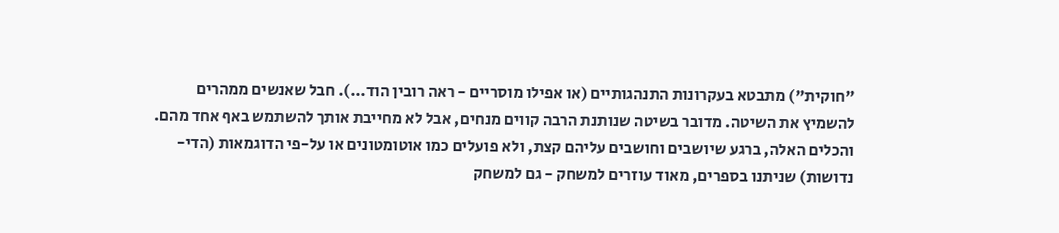"חוקית") מתבטא בעקרונות התנהגותיים (או אפילו מוסריים - ראה רובין הוד...). חבל שאנשים ממהרים להשמיץ את השיטה. מדובר בשיטה שנותנת הרבה קווים מנחים, אבל לא מחייבת אותך להשתמש באף אחד מהם. והכלים האלה, ברגע שיושבים וחושבים עליהם קצת, ולא פועלים כמו אוטומטונים או על-פי הדוגמאות (הדי-נדושות) שניתנו בספרים, מאוד עוזרים למשחק - גם למשחק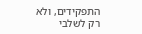התפקידים, ולא רק לשלבי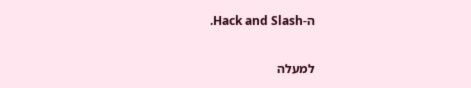ה-Hack and Slash.

למעלה